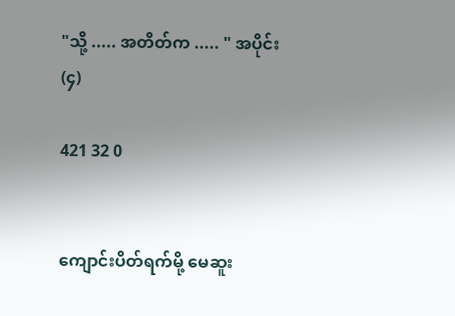"သို့ ..... အတိတ်က ..... " အပိုင်း(၄)

421 32 0


ကျောင်းပိတ်ရက်မို့ မေဆူး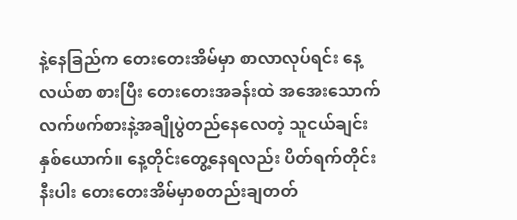နဲ့နေခြည်က တေးတေးအိမ်မှာ စာလာလုပ်ရင်း နေ့လယ်စာ စားပြီး တေးတေးအခန်းထဲ အအေးသောက် လက်ဖက်စားနဲ့အချိုပွဲတည်နေလေတဲ့ သူငယ်ချင်းနှစ်ယောက်။ နေ့တိုင်းတွေ့နေရလည်း ပိတ်ရက်တိုင်းနီးပါး တေးတေးအိမ်မှာစတည်းချတတ်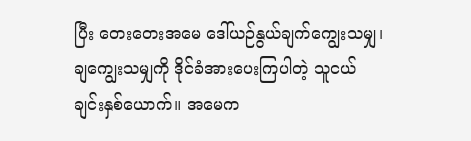ပြီး တေးတေးအမေ ဒေါ်ယဉ်နွယ်ချက်ကျွေးသမျှ၊ ချကျွေးသမျှကို ဒိုင်ခံအားပေးကြပါတဲ့ သူငယ်ချင်းနှစ်ယောက်။ အမေက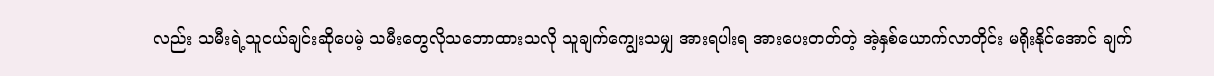လည်း သမီးရဲ့သူငယ်ချင်းဆိုပေမဲ့ သမီးတွေလိုသဘောထားသလို သူချက်ကျွေးသမျှ အားရပါးရ အားပေးတတ်တဲ့ အဲ့နှစ်ယောက်လာတိုင်း မရိုးနိုင်အောင် ချက်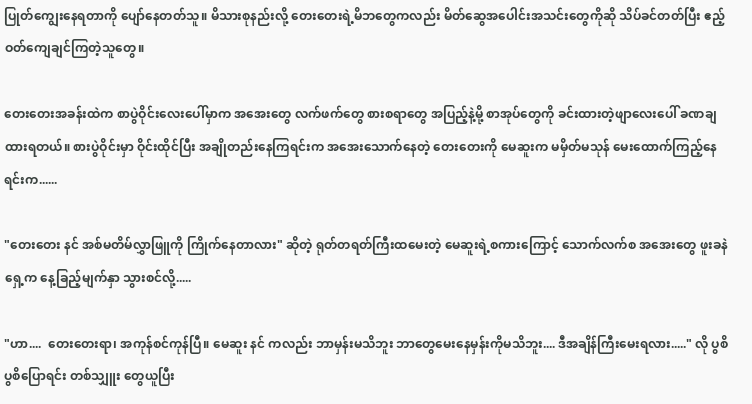ပြုတ်ကျွေးနေရတာကို ပျော်နေတတ်သူ။ မိသားစုနည်းလို့ တေးတေးရဲ့မိဘတွေကလည်း မိတ်ဆွေအပေါင်းအသင်းတွေကိုဆို သိပ်ခင်တတ်ပြီး ဧည့်ဝတ်ကျေချင်ကြတဲ့သူတွေ။

တေးတေးအခန်းထဲက စာပွဲဝိုင်းလေးပေါ်မှာက အအေးတွေ လက်ဖက်တွေ စားစရာတွေ အပြည့်နဲ့မို့ စာအုပ်တွေကို ခင်းထားတဲ့ဖျာလေးပေါ် ခဏချထားရတယ်။ စားပွဲဝိုင်းမှာ ဝိုင်းထိုင်ပြီး အချိုတည်းနေကြရင်းက အအေးသောက်နေတဲ့ တေးတေးကို မေဆူးက မမှိတ်မသုန် မေးထောက်ကြည့်နေရင်းက......

"တေးတေး နင် အစ်မတိမ်လွှာဖြူကို ကြိုက်နေတာလား" ဆိုတဲ့ ရုတ်တရတ်ကြီးထမေးတဲ့ မေဆူးရဲ့စကားကြောင့် သောက်လက်စ အအေးတွေ ဖူးခနဲ ရှေ့က နေ့ခြည့်မျက်နှာ သွားစင်လို့.....

"ဟာ....  တေးတေးရာ၊ အကုန်စင်ကုန်ပြီ။ မေဆူး နင် ကလည်း ဘာမှန်းမသိဘူး ဘာတွေမေးနေမှန်းကိုမသိဘူး.... ဒီအချိန်ကြီးမေးရလား....." လို ပွစိပွစိပြောရင်း တစ်သျှူး တွေယူပြီး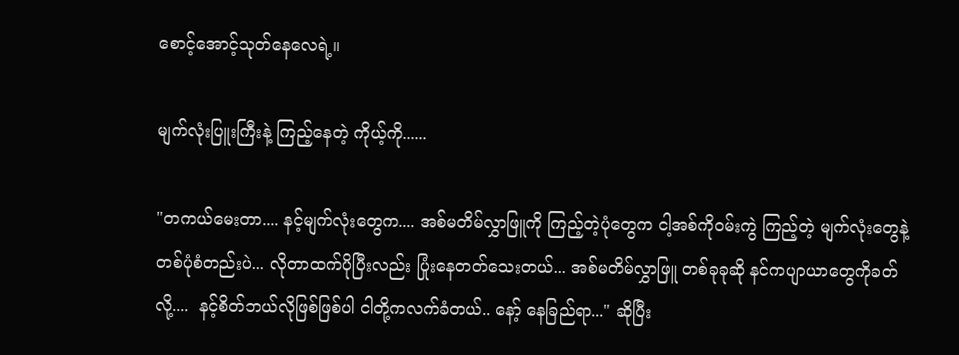စောင့်အောင့်သုတ်နေလေရဲ့။

မျက်လုံးပြူးကြီးနဲ့ ကြည့်နေတဲ့ ကိုယ့်ကို......

"တကယ်မေးတာ.... နင့်မျက်လုံးတွေက.... အစ်မတိမ်လွှာဖြူကို ကြည့်တဲ့ပုံတွေက ငါ့အစ်ကိုဝမ်းကွဲ ကြည့်တဲ့ မျက်လုံးတွေနဲ့ တစ်ပုံစံတည်းပဲ... လိုတာထက်ပိုပြီးလည်း ပြုံးနေတတ်သေးတယ်... အစ်မတိမ်လွှာဖြူ တစ်ခုခုဆို နင်ကပျာယာတွေကိုခတ်လို့....  နင့်စိတ်ဘယ်လိုဖြစ်ဖြစ်ပါ ငါတို့ကလက်ခံတယ်.. နော့် နေခြည်ရာ..." ဆိုပြီး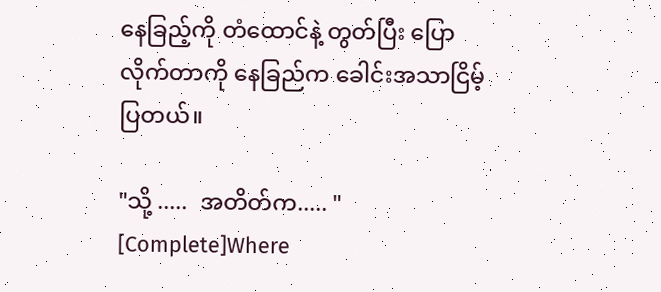နေခြည့်ကို တံထောင်နဲ့ တွတ်ပြီး ပြောလိုက်တာကို နေခြည်က ခေါင်းအသာငြိမ့်ပြတယ်။

"သို့ .....  အတိတ်က..... "  [Complete]Where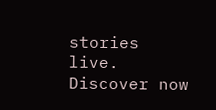stories live. Discover now